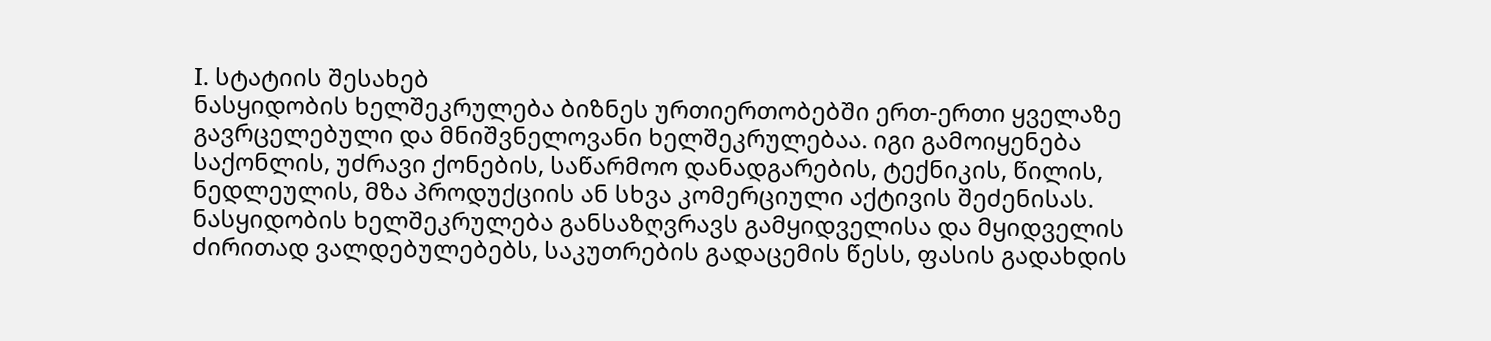I. სტატიის შესახებ
ნასყიდობის ხელშეკრულება ბიზნეს ურთიერთობებში ერთ-ერთი ყველაზე გავრცელებული და მნიშვნელოვანი ხელშეკრულებაა. იგი გამოიყენება საქონლის, უძრავი ქონების, საწარმოო დანადგარების, ტექნიკის, წილის, ნედლეულის, მზა პროდუქციის ან სხვა კომერციული აქტივის შეძენისას.
ნასყიდობის ხელშეკრულება განსაზღვრავს გამყიდველისა და მყიდველის ძირითად ვალდებულებებს, საკუთრების გადაცემის წესს, ფასის გადახდის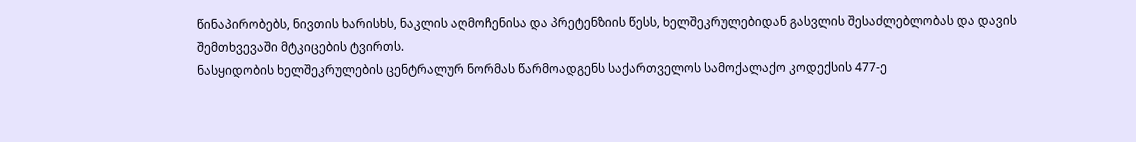წინაპირობებს, ნივთის ხარისხს, ნაკლის აღმოჩენისა და პრეტენზიის წესს, ხელშეკრულებიდან გასვლის შესაძლებლობას და დავის შემთხვევაში მტკიცების ტვირთს.
ნასყიდობის ხელშეკრულების ცენტრალურ ნორმას წარმოადგენს საქართველოს სამოქალაქო კოდექსის 477-ე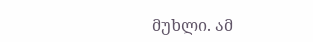მუხლი. ამ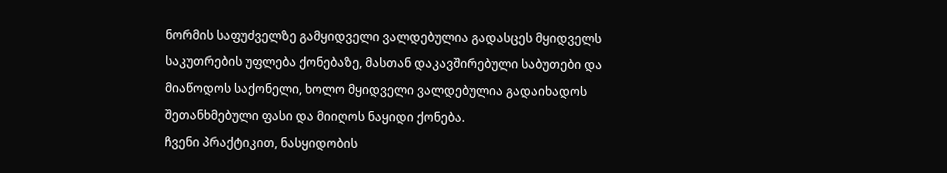ნორმის საფუძველზე გამყიდველი ვალდებულია გადასცეს მყიდველს საკუთრების უფლება ქონებაზე, მასთან დაკავშირებული საბუთები და მიაწოდოს საქონელი, ხოლო მყიდველი ვალდებულია გადაიხადოს შეთანხმებული ფასი და მიიღოს ნაყიდი ქონება.
ჩვენი პრაქტიკით, ნასყიდობის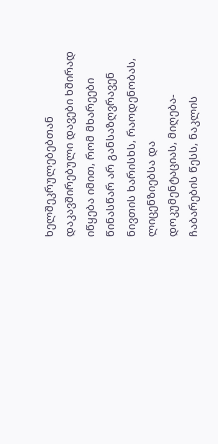ხელშეკრულებებთან დაკავშირებული დავები ხშირად იწყება იმით, რომ მხარეები წინასწარ არ განსაზღვრავენ ნივთის ხარისხს, რაოდენობას, ლიცენზიებსა და დოკუმენტაციას, მიღება-ჩაბარების წესს, ნაკლის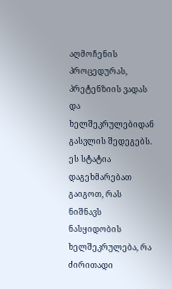აღმოჩენის პროცედურას, პრეტენზიის ვადას და ხელშეკრულებიდან გასვლის შედეგებს.
ეს სტატია დაგეხმარებათ გაიგოთ, რას ნიშნავს ნასყიდობის ხელშეკრულება, რა ძირითადი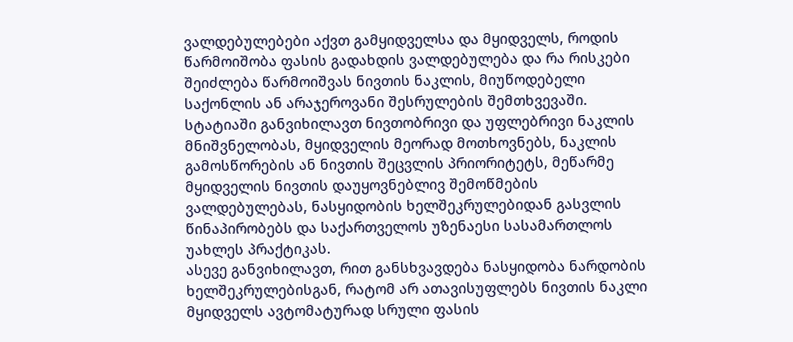ვალდებულებები აქვთ გამყიდველსა და მყიდველს, როდის წარმოიშობა ფასის გადახდის ვალდებულება და რა რისკები შეიძლება წარმოიშვას ნივთის ნაკლის, მიუწოდებელი საქონლის ან არაჯეროვანი შესრულების შემთხვევაში.
სტატიაში განვიხილავთ ნივთობრივი და უფლებრივი ნაკლის მნიშვნელობას, მყიდველის მეორად მოთხოვნებს, ნაკლის გამოსწორების ან ნივთის შეცვლის პრიორიტეტს, მეწარმე მყიდველის ნივთის დაუყოვნებლივ შემოწმების ვალდებულებას, ნასყიდობის ხელშეკრულებიდან გასვლის წინაპირობებს და საქართველოს უზენაესი სასამართლოს უახლეს პრაქტიკას.
ასევე განვიხილავთ, რით განსხვავდება ნასყიდობა ნარდობის ხელშეკრულებისგან, რატომ არ ათავისუფლებს ნივთის ნაკლი მყიდველს ავტომატურად სრული ფასის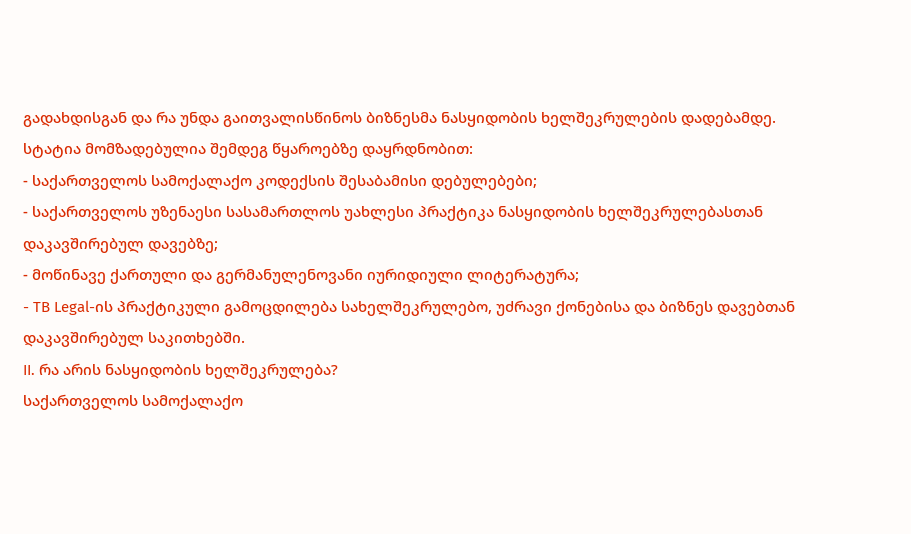გადახდისგან და რა უნდა გაითვალისწინოს ბიზნესმა ნასყიდობის ხელშეკრულების დადებამდე.
სტატია მომზადებულია შემდეგ წყაროებზე დაყრდნობით:
- საქართველოს სამოქალაქო კოდექსის შესაბამისი დებულებები;
- საქართველოს უზენაესი სასამართლოს უახლესი პრაქტიკა ნასყიდობის ხელშეკრულებასთან დაკავშირებულ დავებზე;
- მოწინავე ქართული და გერმანულენოვანი იურიდიული ლიტერატურა;
- TB Legal-ის პრაქტიკული გამოცდილება სახელშეკრულებო, უძრავი ქონებისა და ბიზნეს დავებთან დაკავშირებულ საკითხებში.
II. რა არის ნასყიდობის ხელშეკრულება?
საქართველოს სამოქალაქო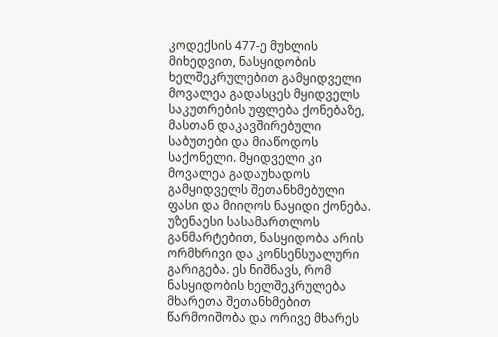კოდექსის 477-ე მუხლის მიხედვით, ნასყიდობის ხელშეკრულებით გამყიდველი მოვალეა გადასცეს მყიდველს საკუთრების უფლება ქონებაზე, მასთან დაკავშირებული საბუთები და მიაწოდოს საქონელი. მყიდველი კი მოვალეა გადაუხადოს გამყიდველს შეთანხმებული ფასი და მიიღოს ნაყიდი ქონება.
უზენაესი სასამართლოს განმარტებით, ნასყიდობა არის ორმხრივი და კონსენსუალური გარიგება. ეს ნიშნავს, რომ ნასყიდობის ხელშეკრულება მხარეთა შეთანხმებით წარმოიშობა და ორივე მხარეს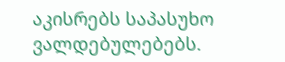აკისრებს საპასუხო ვალდებულებებს.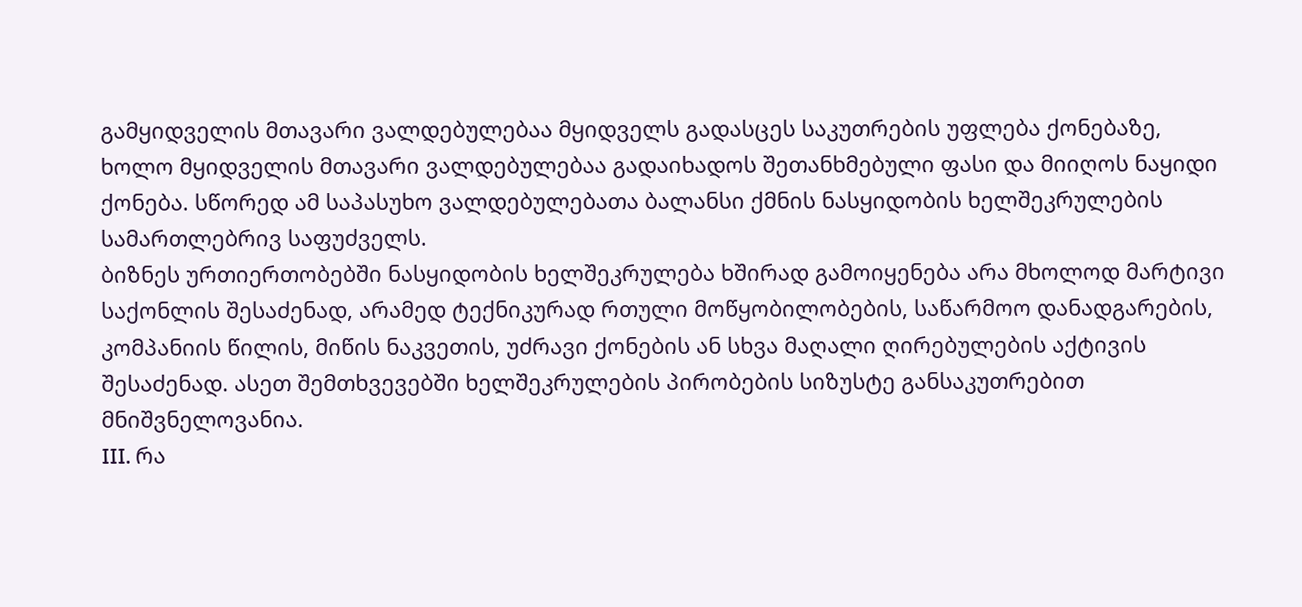გამყიდველის მთავარი ვალდებულებაა მყიდველს გადასცეს საკუთრების უფლება ქონებაზე, ხოლო მყიდველის მთავარი ვალდებულებაა გადაიხადოს შეთანხმებული ფასი და მიიღოს ნაყიდი ქონება. სწორედ ამ საპასუხო ვალდებულებათა ბალანსი ქმნის ნასყიდობის ხელშეკრულების სამართლებრივ საფუძველს.
ბიზნეს ურთიერთობებში ნასყიდობის ხელშეკრულება ხშირად გამოიყენება არა მხოლოდ მარტივი საქონლის შესაძენად, არამედ ტექნიკურად რთული მოწყობილობების, საწარმოო დანადგარების, კომპანიის წილის, მიწის ნაკვეთის, უძრავი ქონების ან სხვა მაღალი ღირებულების აქტივის შესაძენად. ასეთ შემთხვევებში ხელშეკრულების პირობების სიზუსტე განსაკუთრებით მნიშვნელოვანია.
III. რა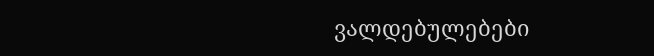ვალდებულებები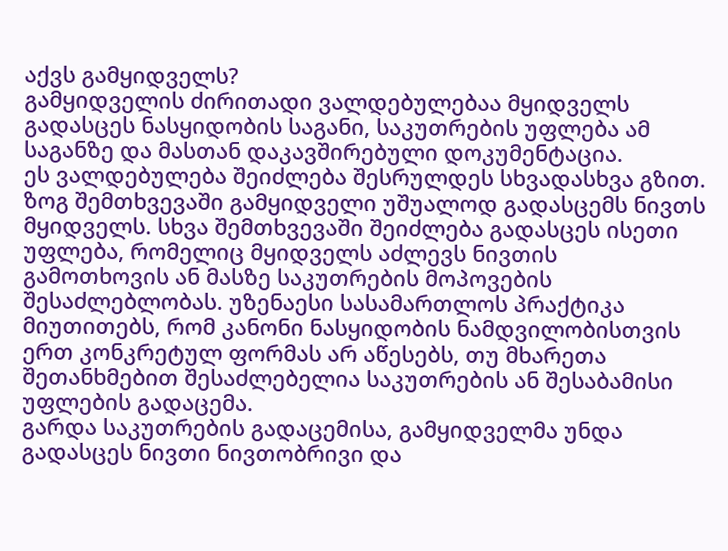აქვს გამყიდველს?
გამყიდველის ძირითადი ვალდებულებაა მყიდველს გადასცეს ნასყიდობის საგანი, საკუთრების უფლება ამ საგანზე და მასთან დაკავშირებული დოკუმენტაცია.
ეს ვალდებულება შეიძლება შესრულდეს სხვადასხვა გზით. ზოგ შემთხვევაში გამყიდველი უშუალოდ გადასცემს ნივთს მყიდველს. სხვა შემთხვევაში შეიძლება გადასცეს ისეთი უფლება, რომელიც მყიდველს აძლევს ნივთის გამოთხოვის ან მასზე საკუთრების მოპოვების შესაძლებლობას. უზენაესი სასამართლოს პრაქტიკა მიუთითებს, რომ კანონი ნასყიდობის ნამდვილობისთვის ერთ კონკრეტულ ფორმას არ აწესებს, თუ მხარეთა შეთანხმებით შესაძლებელია საკუთრების ან შესაბამისი უფლების გადაცემა.
გარდა საკუთრების გადაცემისა, გამყიდველმა უნდა გადასცეს ნივთი ნივთობრივი და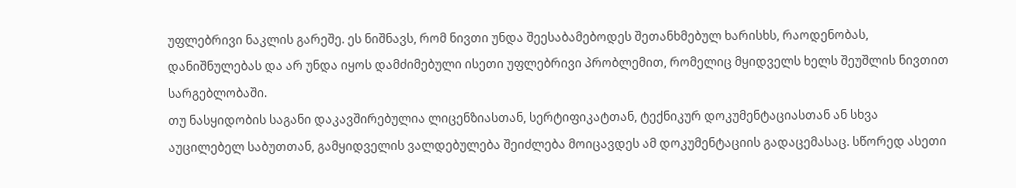უფლებრივი ნაკლის გარეშე. ეს ნიშნავს, რომ ნივთი უნდა შეესაბამებოდეს შეთანხმებულ ხარისხს, რაოდენობას, დანიშნულებას და არ უნდა იყოს დამძიმებული ისეთი უფლებრივი პრობლემით, რომელიც მყიდველს ხელს შეუშლის ნივთით სარგებლობაში.
თუ ნასყიდობის საგანი დაკავშირებულია ლიცენზიასთან, სერტიფიკატთან, ტექნიკურ დოკუმენტაციასთან ან სხვა აუცილებელ საბუთთან, გამყიდველის ვალდებულება შეიძლება მოიცავდეს ამ დოკუმენტაციის გადაცემასაც. სწორედ ასეთი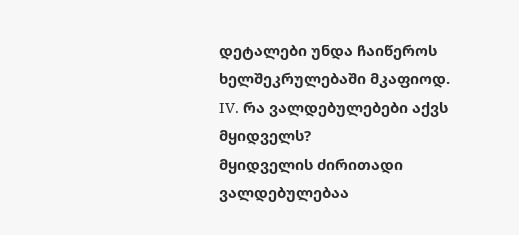დეტალები უნდა ჩაიწეროს ხელშეკრულებაში მკაფიოდ.
IV. რა ვალდებულებები აქვს მყიდველს?
მყიდველის ძირითადი ვალდებულებაა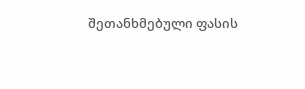შეთანხმებული ფასის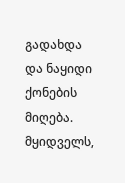გადახდა და ნაყიდი ქონების მიღება.
მყიდველს,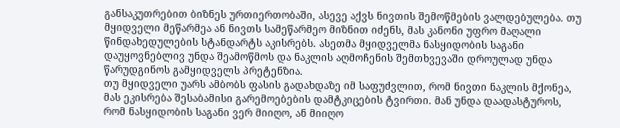განსაკუთრებით ბიზნეს ურთიერთობაში, ასევე აქვს ნივთის შემოწმების ვალდებულება. თუ მყიდველი მეწარმეა ან ნივთს სამეწარმეო მიზნით იძენს, მას კანონი უფრო მაღალი წინდახედულების სტანდარტს აკისრებს. ასეთმა მყიდველმა ნასყიდობის საგანი დაუყოვნებლივ უნდა შეამოწმოს და ნაკლის აღმოჩენის შემთხვევაში დროულად უნდა წარუდგინოს გამყიდველს პრეტენზია.
თუ მყიდველი უარს ამბობს ფასის გადახდაზე იმ საფუძვლით, რომ ნივთი ნაკლის მქონეა, მას ეკისრება შესაბამისი გარემოებების დამტკიცების ტვირთი. მან უნდა დაადასტუროს, რომ ნასყიდობის საგანი ვერ მიიღო, ან მიიღო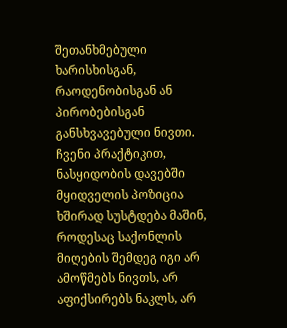შეთანხმებული ხარისხისგან, რაოდენობისგან ან პირობებისგან განსხვავებული ნივთი.
ჩვენი პრაქტიკით, ნასყიდობის დავებში მყიდველის პოზიცია ხშირად სუსტდება მაშინ, როდესაც საქონლის მიღების შემდეგ იგი არ ამოწმებს ნივთს, არ აფიქსირებს ნაკლს, არ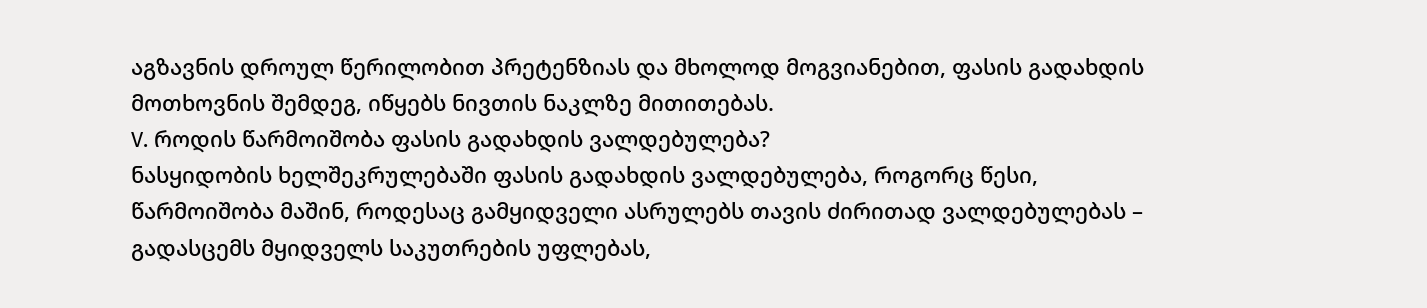აგზავნის დროულ წერილობით პრეტენზიას და მხოლოდ მოგვიანებით, ფასის გადახდის მოთხოვნის შემდეგ, იწყებს ნივთის ნაკლზე მითითებას.
V. როდის წარმოიშობა ფასის გადახდის ვალდებულება?
ნასყიდობის ხელშეკრულებაში ფასის გადახდის ვალდებულება, როგორც წესი, წარმოიშობა მაშინ, როდესაც გამყიდველი ასრულებს თავის ძირითად ვალდებულებას – გადასცემს მყიდველს საკუთრების უფლებას,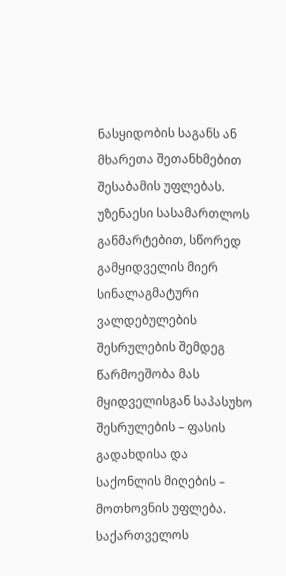ნასყიდობის საგანს ან მხარეთა შეთანხმებით შესაბამის უფლებას.
უზენაესი სასამართლოს განმარტებით, სწორედ გამყიდველის მიერ სინალაგმატური ვალდებულების შესრულების შემდეგ წარმოეშობა მას მყიდველისგან საპასუხო შესრულების – ფასის გადახდისა და საქონლის მიღების – მოთხოვნის უფლება.
საქართველოს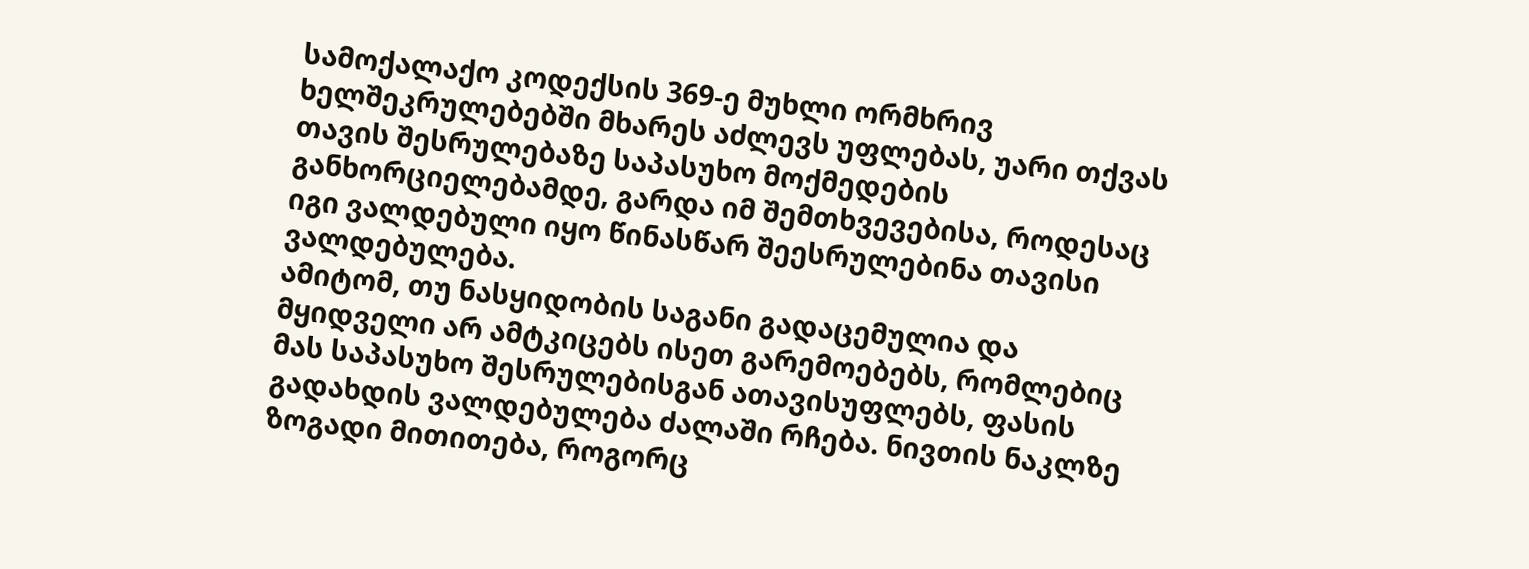სამოქალაქო კოდექსის 369-ე მუხლი ორმხრივ ხელშეკრულებებში მხარეს აძლევს უფლებას, უარი თქვას თავის შესრულებაზე საპასუხო მოქმედების განხორციელებამდე, გარდა იმ შემთხვევებისა, როდესაც იგი ვალდებული იყო წინასწარ შეესრულებინა თავისი ვალდებულება.
ამიტომ, თუ ნასყიდობის საგანი გადაცემულია და მყიდველი არ ამტკიცებს ისეთ გარემოებებს, რომლებიც მას საპასუხო შესრულებისგან ათავისუფლებს, ფასის გადახდის ვალდებულება ძალაში რჩება. ნივთის ნაკლზე ზოგადი მითითება, როგორც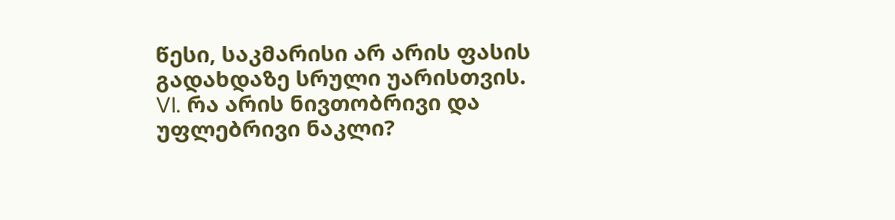წესი, საკმარისი არ არის ფასის გადახდაზე სრული უარისთვის.
VI. რა არის ნივთობრივი და უფლებრივი ნაკლი?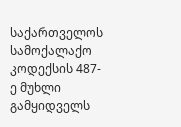საქართველოს სამოქალაქო კოდექსის 487-ე მუხლი გამყიდველს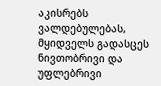აკისრებს ვალდებულებას, მყიდველს გადასცეს ნივთობრივი და უფლებრივი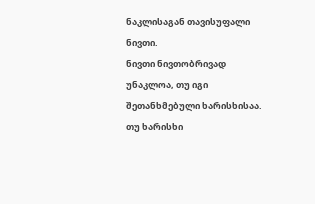ნაკლისაგან თავისუფალი ნივთი.
ნივთი ნივთობრივად უნაკლოა, თუ იგი შეთანხმებული ხარისხისაა. თუ ხარისხი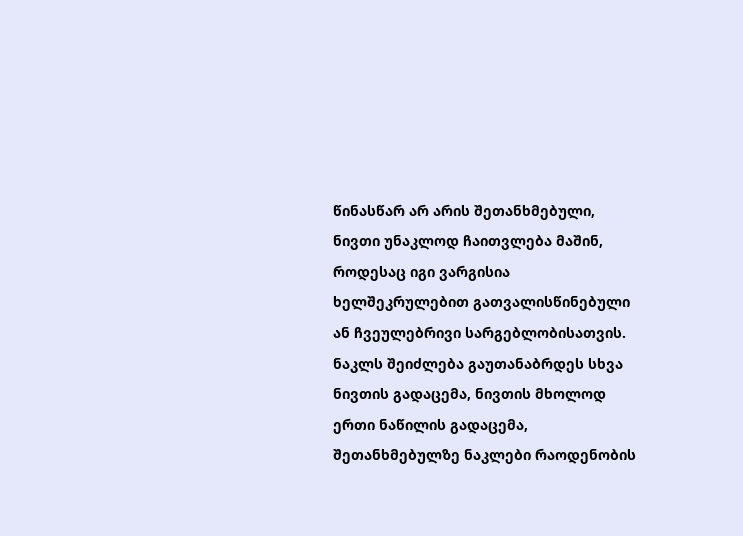წინასწარ არ არის შეთანხმებული, ნივთი უნაკლოდ ჩაითვლება მაშინ, როდესაც იგი ვარგისია ხელშეკრულებით გათვალისწინებული ან ჩვეულებრივი სარგებლობისათვის.
ნაკლს შეიძლება გაუთანაბრდეს სხვა ნივთის გადაცემა, ნივთის მხოლოდ ერთი ნაწილის გადაცემა, შეთანხმებულზე ნაკლები რაოდენობის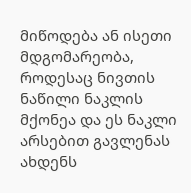მიწოდება ან ისეთი მდგომარეობა, როდესაც ნივთის ნაწილი ნაკლის მქონეა და ეს ნაკლი არსებით გავლენას ახდენს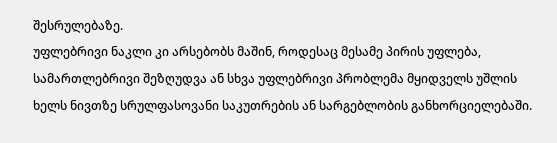შესრულებაზე.
უფლებრივი ნაკლი კი არსებობს მაშინ, როდესაც მესამე პირის უფლება, სამართლებრივი შეზღუდვა ან სხვა უფლებრივი პრობლემა მყიდველს უშლის ხელს ნივთზე სრულფასოვანი საკუთრების ან სარგებლობის განხორციელებაში.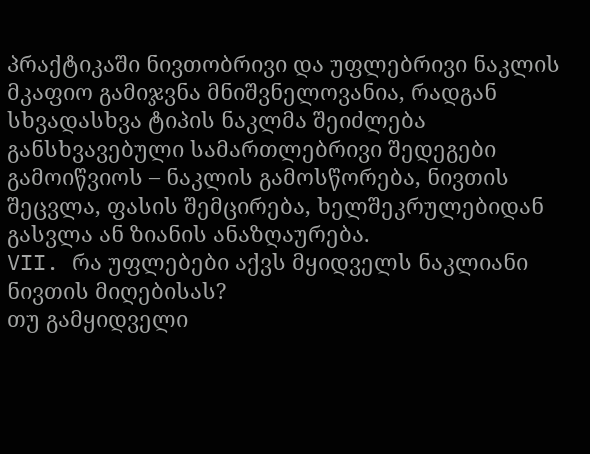პრაქტიკაში ნივთობრივი და უფლებრივი ნაკლის მკაფიო გამიჯვნა მნიშვნელოვანია, რადგან სხვადასხვა ტიპის ნაკლმა შეიძლება განსხვავებული სამართლებრივი შედეგები გამოიწვიოს – ნაკლის გამოსწორება, ნივთის შეცვლა, ფასის შემცირება, ხელშეკრულებიდან გასვლა ან ზიანის ანაზღაურება.
VII. რა უფლებები აქვს მყიდველს ნაკლიანი ნივთის მიღებისას?
თუ გამყიდველი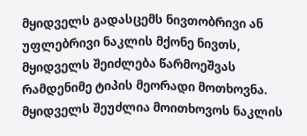მყიდველს გადასცემს ნივთობრივი ან უფლებრივი ნაკლის მქონე ნივთს, მყიდველს შეიძლება წარმოეშვას რამდენიმე ტიპის მეორადი მოთხოვნა.
მყიდველს შეუძლია მოითხოვოს ნაკლის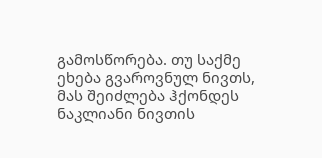გამოსწორება. თუ საქმე ეხება გვაროვნულ ნივთს, მას შეიძლება ჰქონდეს ნაკლიანი ნივთის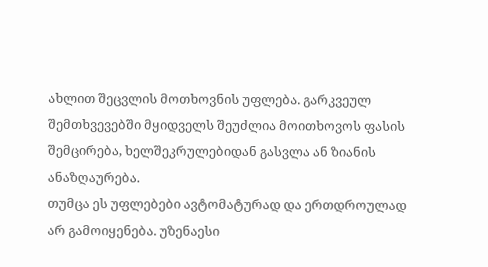ახლით შეცვლის მოთხოვნის უფლება. გარკვეულ შემთხვევებში მყიდველს შეუძლია მოითხოვოს ფასის შემცირება, ხელშეკრულებიდან გასვლა ან ზიანის ანაზღაურება.
თუმცა ეს უფლებები ავტომატურად და ერთდროულად არ გამოიყენება. უზენაესი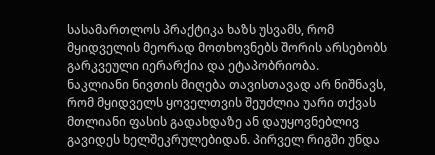სასამართლოს პრაქტიკა ხაზს უსვამს, რომ მყიდველის მეორად მოთხოვნებს შორის არსებობს გარკვეული იერარქია და ეტაპობრიობა.
ნაკლიანი ნივთის მიღება თავისთავად არ ნიშნავს, რომ მყიდველს ყოველთვის შეუძლია უარი თქვას მთლიანი ფასის გადახდაზე ან დაუყოვნებლივ გავიდეს ხელშეკრულებიდან. პირველ რიგში უნდა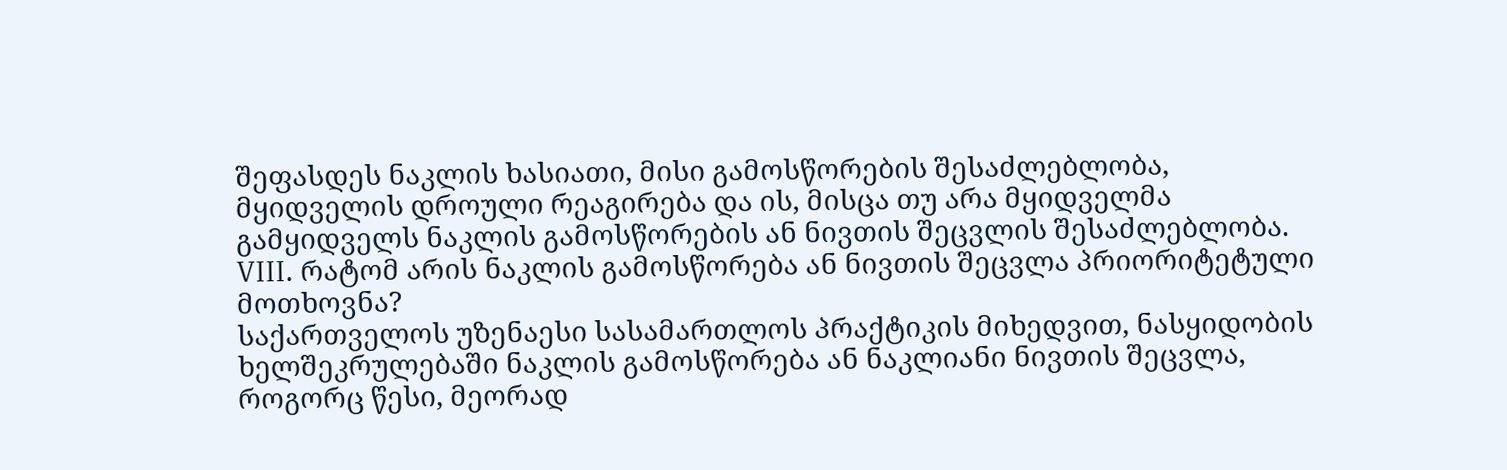შეფასდეს ნაკლის ხასიათი, მისი გამოსწორების შესაძლებლობა, მყიდველის დროული რეაგირება და ის, მისცა თუ არა მყიდველმა გამყიდველს ნაკლის გამოსწორების ან ნივთის შეცვლის შესაძლებლობა.
VIII. რატომ არის ნაკლის გამოსწორება ან ნივთის შეცვლა პრიორიტეტული მოთხოვნა?
საქართველოს უზენაესი სასამართლოს პრაქტიკის მიხედვით, ნასყიდობის ხელშეკრულებაში ნაკლის გამოსწორება ან ნაკლიანი ნივთის შეცვლა, როგორც წესი, მეორად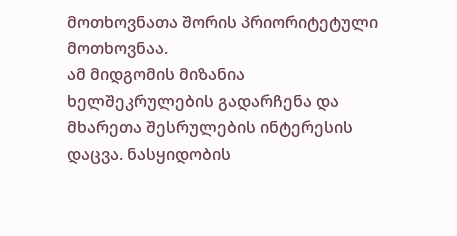მოთხოვნათა შორის პრიორიტეტული მოთხოვნაა.
ამ მიდგომის მიზანია ხელშეკრულების გადარჩენა და მხარეთა შესრულების ინტერესის დაცვა. ნასყიდობის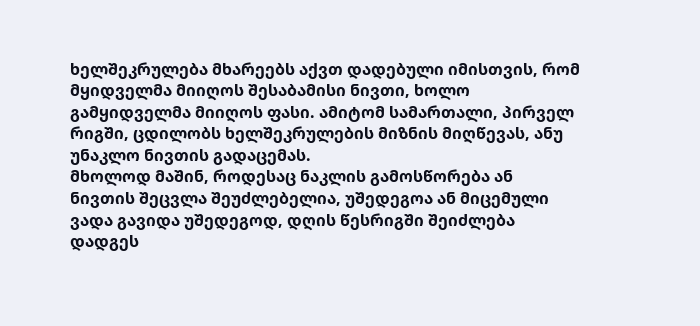ხელშეკრულება მხარეებს აქვთ დადებული იმისთვის, რომ მყიდველმა მიიღოს შესაბამისი ნივთი, ხოლო გამყიდველმა მიიღოს ფასი. ამიტომ სამართალი, პირველ რიგში, ცდილობს ხელშეკრულების მიზნის მიღწევას, ანუ უნაკლო ნივთის გადაცემას.
მხოლოდ მაშინ, როდესაც ნაკლის გამოსწორება ან ნივთის შეცვლა შეუძლებელია, უშედეგოა ან მიცემული ვადა გავიდა უშედეგოდ, დღის წესრიგში შეიძლება დადგეს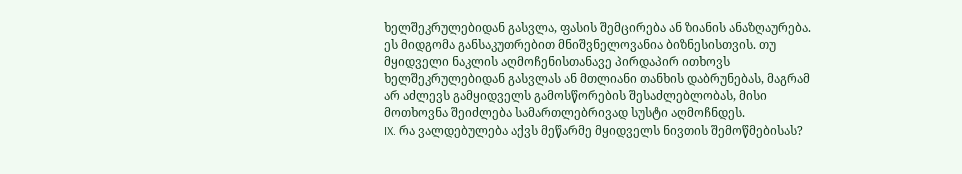ხელშეკრულებიდან გასვლა, ფასის შემცირება ან ზიანის ანაზღაურება.
ეს მიდგომა განსაკუთრებით მნიშვნელოვანია ბიზნესისთვის. თუ მყიდველი ნაკლის აღმოჩენისთანავე პირდაპირ ითხოვს ხელშეკრულებიდან გასვლას ან მთლიანი თანხის დაბრუნებას, მაგრამ არ აძლევს გამყიდველს გამოსწორების შესაძლებლობას, მისი მოთხოვნა შეიძლება სამართლებრივად სუსტი აღმოჩნდეს.
IX. რა ვალდებულება აქვს მეწარმე მყიდველს ნივთის შემოწმებისას?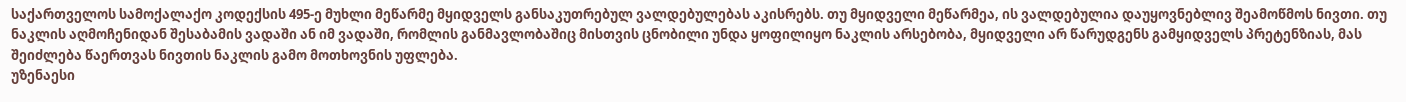საქართველოს სამოქალაქო კოდექსის 495-ე მუხლი მეწარმე მყიდველს განსაკუთრებულ ვალდებულებას აკისრებს. თუ მყიდველი მეწარმეა, ის ვალდებულია დაუყოვნებლივ შეამოწმოს ნივთი. თუ ნაკლის აღმოჩენიდან შესაბამის ვადაში ან იმ ვადაში, რომლის განმავლობაშიც მისთვის ცნობილი უნდა ყოფილიყო ნაკლის არსებობა, მყიდველი არ წარუდგენს გამყიდველს პრეტენზიას, მას შეიძლება წაერთვას ნივთის ნაკლის გამო მოთხოვნის უფლება.
უზენაესი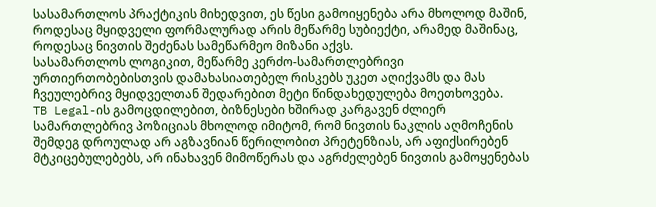სასამართლოს პრაქტიკის მიხედვით, ეს წესი გამოიყენება არა მხოლოდ მაშინ, როდესაც მყიდველი ფორმალურად არის მეწარმე სუბიექტი, არამედ მაშინაც, როდესაც ნივთის შეძენას სამეწარმეო მიზანი აქვს.
სასამართლოს ლოგიკით, მეწარმე კერძო-სამართლებრივი ურთიერთობებისთვის დამახასიათებელ რისკებს უკეთ აღიქვამს და მას ჩვეულებრივ მყიდველთან შედარებით მეტი წინდახედულება მოეთხოვება.
TB Legal-ის გამოცდილებით, ბიზნესები ხშირად კარგავენ ძლიერ სამართლებრივ პოზიციას მხოლოდ იმიტომ, რომ ნივთის ნაკლის აღმოჩენის შემდეგ დროულად არ აგზავნიან წერილობით პრეტენზიას, არ აფიქსირებენ მტკიცებულებებს, არ ინახავენ მიმოწერას და აგრძელებენ ნივთის გამოყენებას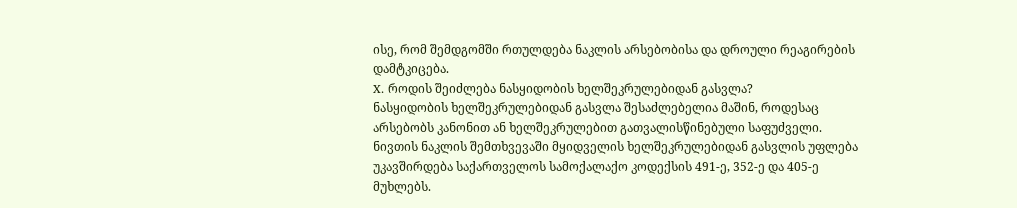ისე, რომ შემდგომში რთულდება ნაკლის არსებობისა და დროული რეაგირების დამტკიცება.
X. როდის შეიძლება ნასყიდობის ხელშეკრულებიდან გასვლა?
ნასყიდობის ხელშეკრულებიდან გასვლა შესაძლებელია მაშინ, როდესაც არსებობს კანონით ან ხელშეკრულებით გათვალისწინებული საფუძველი. ნივთის ნაკლის შემთხვევაში მყიდველის ხელშეკრულებიდან გასვლის უფლება უკავშირდება საქართველოს სამოქალაქო კოდექსის 491-ე, 352-ე და 405-ე მუხლებს.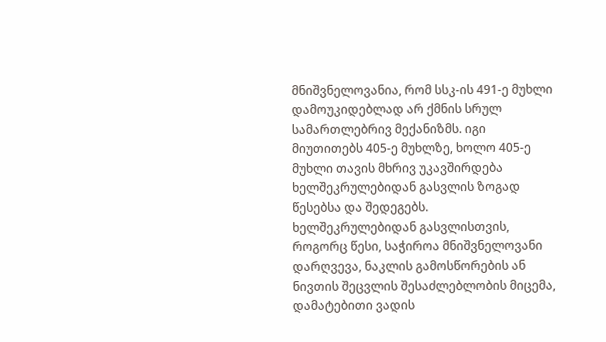მნიშვნელოვანია, რომ სსკ-ის 491-ე მუხლი დამოუკიდებლად არ ქმნის სრულ სამართლებრივ მექანიზმს. იგი მიუთითებს 405-ე მუხლზე, ხოლო 405-ე მუხლი თავის მხრივ უკავშირდება ხელშეკრულებიდან გასვლის ზოგად წესებსა და შედეგებს.
ხელშეკრულებიდან გასვლისთვის, როგორც წესი, საჭიროა მნიშვნელოვანი დარღვევა, ნაკლის გამოსწორების ან ნივთის შეცვლის შესაძლებლობის მიცემა, დამატებითი ვადის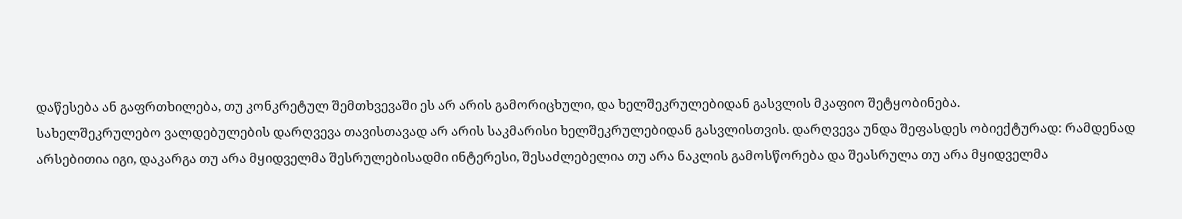დაწესება ან გაფრთხილება, თუ კონკრეტულ შემთხვევაში ეს არ არის გამორიცხული, და ხელშეკრულებიდან გასვლის მკაფიო შეტყობინება.
სახელშეკრულებო ვალდებულების დარღვევა თავისთავად არ არის საკმარისი ხელშეკრულებიდან გასვლისთვის. დარღვევა უნდა შეფასდეს ობიექტურად: რამდენად არსებითია იგი, დაკარგა თუ არა მყიდველმა შესრულებისადმი ინტერესი, შესაძლებელია თუ არა ნაკლის გამოსწორება და შეასრულა თუ არა მყიდველმა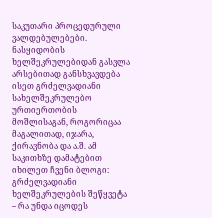საკუთარი პროცედურული ვალდებულებები.
ნასყიდობის ხელშეკრულებიდან გასვლა არსებითად განსხვავდება ისეთ გრძელვადიანი სახელშეკრულებო ურთიერთობის მოშლისაგან, როგორიცაა მაგალითად, იჯარა, ქირავნობა და ა.შ. ამ საკითხზე დამატებით იხილეთ ჩვენი ბლოგი: გრძელვადიანი ხელშეკრულების შეწყვეტა – რა უნდა იცოდეს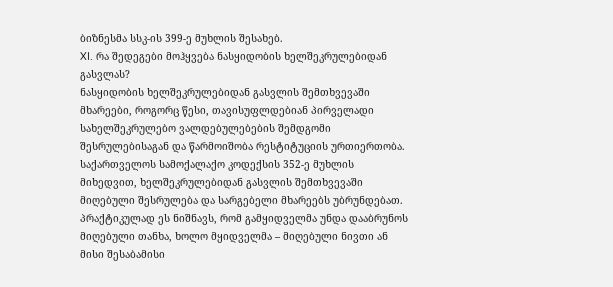ბიზნესმა სსკ-ის 399-ე მუხლის შესახებ.
XI. რა შედეგები მოჰყვება ნასყიდობის ხელშეკრულებიდან გასვლას?
ნასყიდობის ხელშეკრულებიდან გასვლის შემთხვევაში მხარეები, როგორც წესი, თავისუფლდებიან პირველადი სახელშეკრულებო ვალდებულებების შემდგომი შესრულებისაგან და წარმოიშობა რესტიტუციის ურთიერთობა.
საქართველოს სამოქალაქო კოდექსის 352-ე მუხლის მიხედვით, ხელშეკრულებიდან გასვლის შემთხვევაში მიღებული შესრულება და სარგებელი მხარეებს უბრუნდებათ. პრაქტიკულად ეს ნიშნავს, რომ გამყიდველმა უნდა დააბრუნოს მიღებული თანხა, ხოლო მყიდველმა – მიღებული ნივთი ან მისი შესაბამისი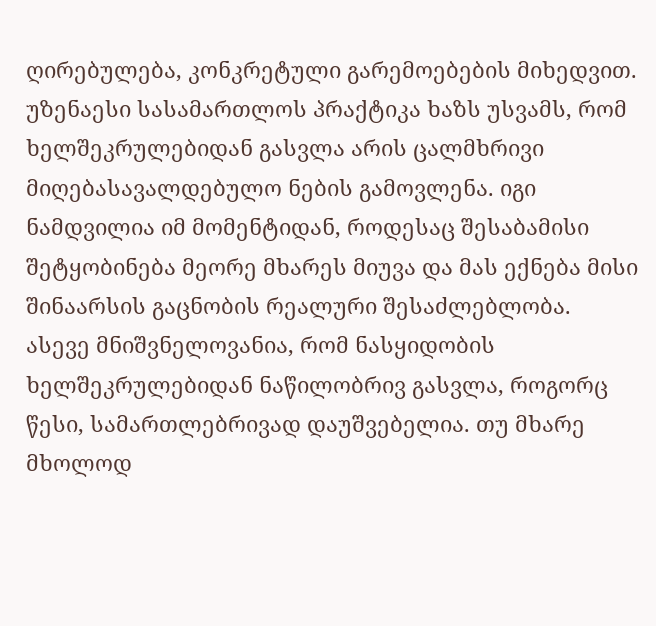ღირებულება, კონკრეტული გარემოებების მიხედვით.
უზენაესი სასამართლოს პრაქტიკა ხაზს უსვამს, რომ ხელშეკრულებიდან გასვლა არის ცალმხრივი მიღებასავალდებულო ნების გამოვლენა. იგი ნამდვილია იმ მომენტიდან, როდესაც შესაბამისი შეტყობინება მეორე მხარეს მიუვა და მას ექნება მისი შინაარსის გაცნობის რეალური შესაძლებლობა.
ასევე მნიშვნელოვანია, რომ ნასყიდობის ხელშეკრულებიდან ნაწილობრივ გასვლა, როგორც წესი, სამართლებრივად დაუშვებელია. თუ მხარე მხოლოდ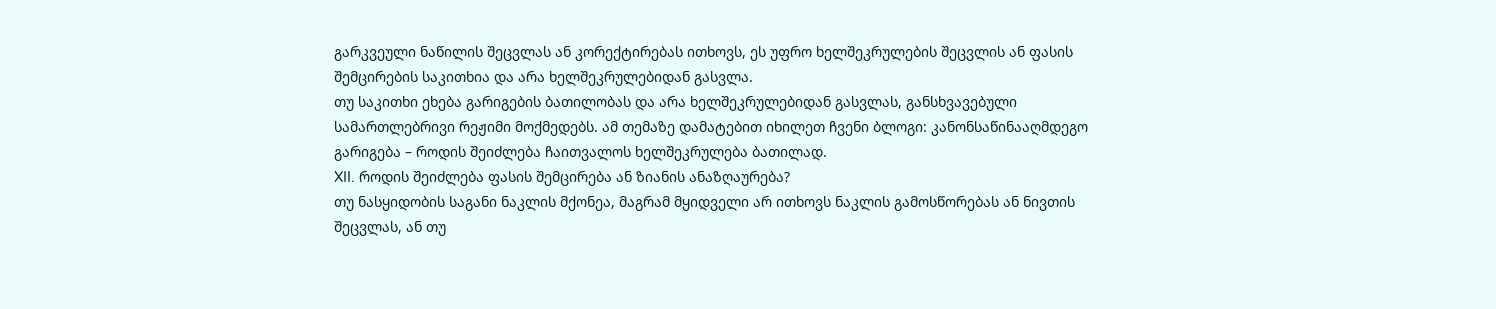გარკვეული ნაწილის შეცვლას ან კორექტირებას ითხოვს, ეს უფრო ხელშეკრულების შეცვლის ან ფასის შემცირების საკითხია და არა ხელშეკრულებიდან გასვლა.
თუ საკითხი ეხება გარიგების ბათილობას და არა ხელშეკრულებიდან გასვლას, განსხვავებული სამართლებრივი რეჟიმი მოქმედებს. ამ თემაზე დამატებით იხილეთ ჩვენი ბლოგი: კანონსაწინააღმდეგო გარიგება – როდის შეიძლება ჩაითვალოს ხელშეკრულება ბათილად.
XII. როდის შეიძლება ფასის შემცირება ან ზიანის ანაზღაურება?
თუ ნასყიდობის საგანი ნაკლის მქონეა, მაგრამ მყიდველი არ ითხოვს ნაკლის გამოსწორებას ან ნივთის შეცვლას, ან თუ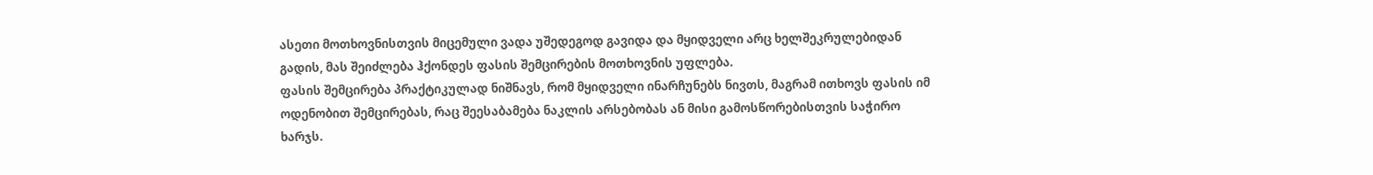ასეთი მოთხოვნისთვის მიცემული ვადა უშედეგოდ გავიდა და მყიდველი არც ხელშეკრულებიდან გადის, მას შეიძლება ჰქონდეს ფასის შემცირების მოთხოვნის უფლება.
ფასის შემცირება პრაქტიკულად ნიშნავს, რომ მყიდველი ინარჩუნებს ნივთს, მაგრამ ითხოვს ფასის იმ ოდენობით შემცირებას, რაც შეესაბამება ნაკლის არსებობას ან მისი გამოსწორებისთვის საჭირო ხარჯს.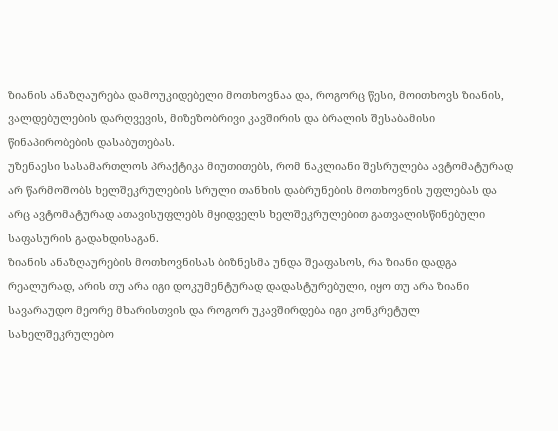ზიანის ანაზღაურება დამოუკიდებელი მოთხოვნაა და, როგორც წესი, მოითხოვს ზიანის, ვალდებულების დარღვევის, მიზეზობრივი კავშირის და ბრალის შესაბამისი წინაპირობების დასაბუთებას.
უზენაესი სასამართლოს პრაქტიკა მიუთითებს, რომ ნაკლიანი შესრულება ავტომატურად არ წარმოშობს ხელშეკრულების სრული თანხის დაბრუნების მოთხოვნის უფლებას და არც ავტომატურად ათავისუფლებს მყიდველს ხელშეკრულებით გათვალისწინებული საფასურის გადახდისაგან.
ზიანის ანაზღაურების მოთხოვნისას ბიზნესმა უნდა შეაფასოს, რა ზიანი დადგა რეალურად, არის თუ არა იგი დოკუმენტურად დადასტურებული, იყო თუ არა ზიანი სავარაუდო მეორე მხარისთვის და როგორ უკავშირდება იგი კონკრეტულ სახელშეკრულებო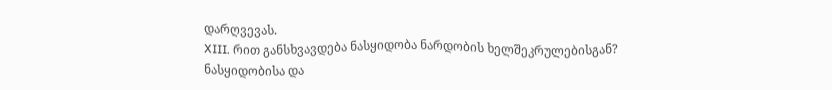დარღვევას.
XIII. რით განსხვავდება ნასყიდობა ნარდობის ხელშეკრულებისგან?
ნასყიდობისა და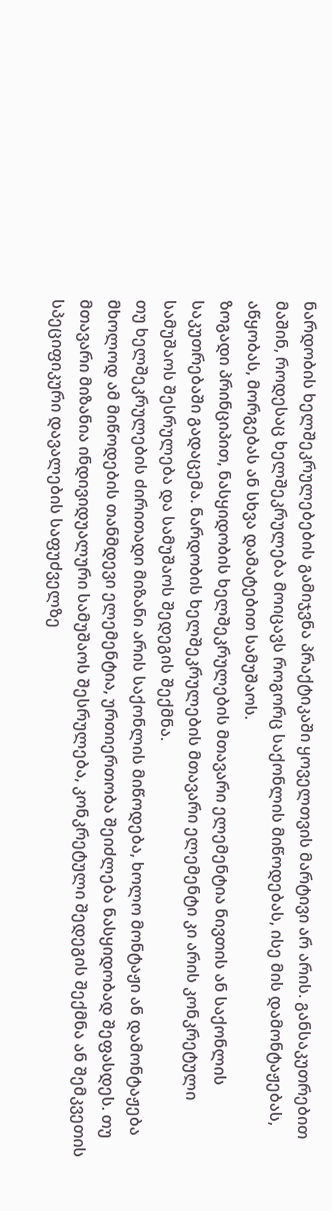ნარდობის ხელშეკრულებების გამიჯვნა პრაქტიკაში ყოველთვის მარტივი არ არის. განსაკუთრებით მაშინ, როდესაც ხელშეკრულება მოიცავს როგორც საქონლის მიწოდებას, ისე მის დამონტაჟებას, აწყობას, მორგებას ან სხვა დამატებით სამუშაოს.
ზოგადი პრინციპით, ნასყიდობის ხელშეკრულების მთავარი ელემენტია ნივთის ან საქონლის საკუთრებაში გადაცემა. ნარდობის ხელშეკრულების მთავარი ელემენტი კი არის კონკრეტული სამუშაოს შესრულება და სამუშაოს შედეგის შექმნა.
თუ ხელშეკრულების ძირითადი მიზანი არის საქონლის მიწოდება, ხოლო მონტაჟი ან დამონტაჟება მხოლოდ ამ მიწოდების თანმდევი ელემენტია, ურთიერთობა შეიძლება ნასყიდობად შეფასდეს. თუ მთავარი მიზანია ინდივიდუალური სამუშაოს შესრულება, კონკრეტული შედეგის შექმნა ან შემკვეთის სპეციფიკური დავალების საფუძველზე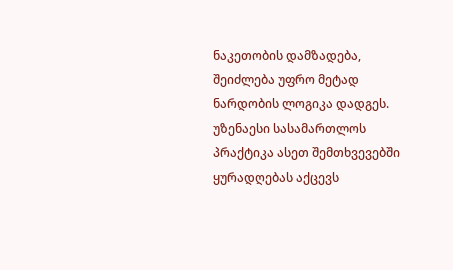ნაკეთობის დამზადება, შეიძლება უფრო მეტად ნარდობის ლოგიკა დადგეს.
უზენაესი სასამართლოს პრაქტიკა ასეთ შემთხვევებში ყურადღებას აქცევს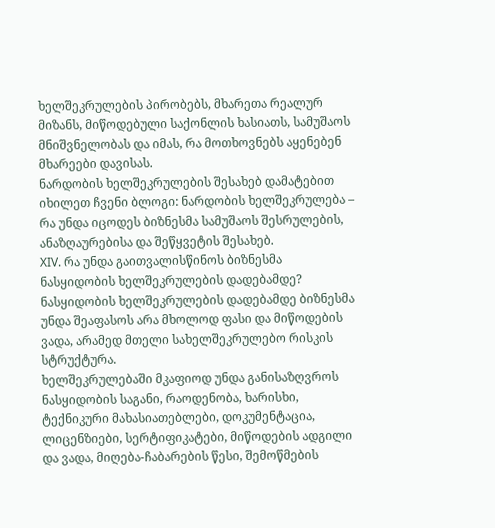ხელშეკრულების პირობებს, მხარეთა რეალურ მიზანს, მიწოდებული საქონლის ხასიათს, სამუშაოს მნიშვნელობას და იმას, რა მოთხოვნებს აყენებენ მხარეები დავისას.
ნარდობის ხელშეკრულების შესახებ დამატებით იხილეთ ჩვენი ბლოგი: ნარდობის ხელშეკრულება – რა უნდა იცოდეს ბიზნესმა სამუშაოს შესრულების, ანაზღაურებისა და შეწყვეტის შესახებ.
XIV. რა უნდა გაითვალისწინოს ბიზნესმა ნასყიდობის ხელშეკრულების დადებამდე?
ნასყიდობის ხელშეკრულების დადებამდე ბიზნესმა უნდა შეაფასოს არა მხოლოდ ფასი და მიწოდების ვადა, არამედ მთელი სახელშეკრულებო რისკის სტრუქტურა.
ხელშეკრულებაში მკაფიოდ უნდა განისაზღვროს ნასყიდობის საგანი, რაოდენობა, ხარისხი, ტექნიკური მახასიათებლები, დოკუმენტაცია, ლიცენზიები, სერტიფიკატები, მიწოდების ადგილი და ვადა, მიღება-ჩაბარების წესი, შემოწმების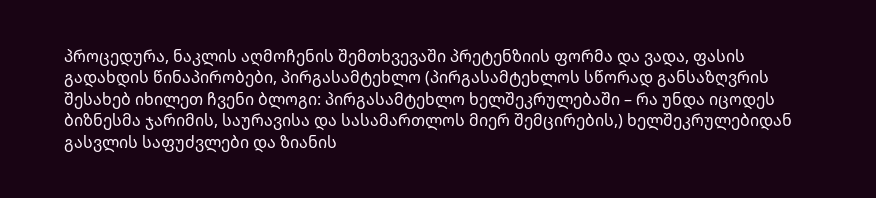პროცედურა, ნაკლის აღმოჩენის შემთხვევაში პრეტენზიის ფორმა და ვადა, ფასის გადახდის წინაპირობები, პირგასამტეხლო (პირგასამტეხლოს სწორად განსაზღვრის შესახებ იხილეთ ჩვენი ბლოგი: პირგასამტეხლო ხელშეკრულებაში – რა უნდა იცოდეს ბიზნესმა ჯარიმის, საურავისა და სასამართლოს მიერ შემცირების,) ხელშეკრულებიდან გასვლის საფუძვლები და ზიანის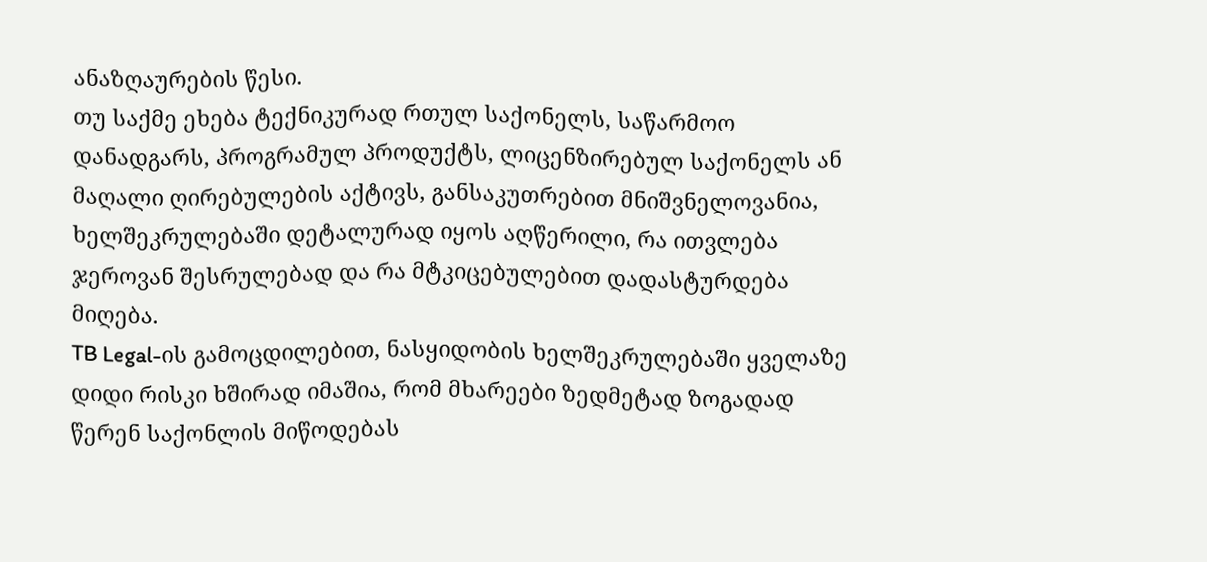ანაზღაურების წესი.
თუ საქმე ეხება ტექნიკურად რთულ საქონელს, საწარმოო დანადგარს, პროგრამულ პროდუქტს, ლიცენზირებულ საქონელს ან მაღალი ღირებულების აქტივს, განსაკუთრებით მნიშვნელოვანია, ხელშეკრულებაში დეტალურად იყოს აღწერილი, რა ითვლება ჯეროვან შესრულებად და რა მტკიცებულებით დადასტურდება მიღება.
TB Legal-ის გამოცდილებით, ნასყიდობის ხელშეკრულებაში ყველაზე დიდი რისკი ხშირად იმაშია, რომ მხარეები ზედმეტად ზოგადად წერენ საქონლის მიწოდებას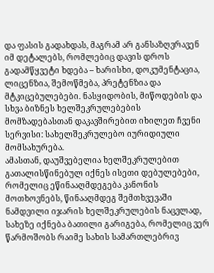და ფასის გადახდას, მაგრამ არ განსაზღვრავენ იმ დეტალებს, რომლებიც დავის დროს გადამწყვეტი ხდება – ხარისხი, დოკუმენტაცია, ლიცენზია, შემოწმება, პრეტენზია და მტკიცებულებები. ნასყიდობის, მიწოდების და სხვა ბიზნეს ხელშეკრულებების მომზადებასთან დაკავშირებით იხილეთ ჩვენი სერვისი: სახელშეკრულებო იურიდიული მომსახურება.
ამასთან, დაუშვებელია ხელშეკრულებით გათალისწინებულ იქნეს ისეთი დებულებები, რომელიც ეწინააღმდეგება კანონის მოთხოვნებს, წინააღმდეგ შემთხვევაში ნამდვილი იჯარის ხელშეკრულების ნაცვლად, სახეზე იქნება ბათილი გარიგება, რომელიც ვერ წარმოშობს რაიმე სახის სამართლებრივ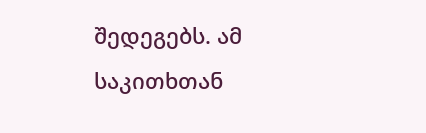შედეგებს. ამ საკითხთან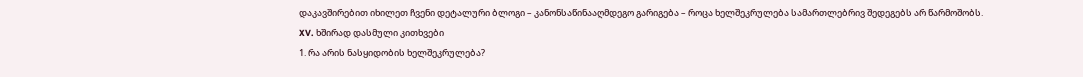დაკავშირებით იხილეთ ჩვენი დეტალური ბლოგი – კანონსაწინააღმდეგო გარიგება – როცა ხელშეკრულება სამართლებრივ შედეგებს არ წარმოშობს.
XV. ხშირად დასმული კითხვები
1. რა არის ნასყიდობის ხელშეკრულება?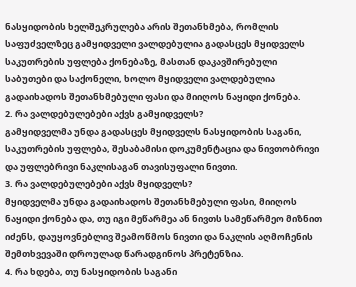ნასყიდობის ხელშეკრულება არის შეთანხმება, რომლის საფუძველზეც გამყიდველი ვალდებულია გადასცეს მყიდველს საკუთრების უფლება ქონებაზე, მასთან დაკავშირებული საბუთები და საქონელი, ხოლო მყიდველი ვალდებულია გადაიხადოს შეთანხმებული ფასი და მიიღოს ნაყიდი ქონება.
2. რა ვალდებულებები აქვს გამყიდველს?
გამყიდველმა უნდა გადასცეს მყიდველს ნასყიდობის საგანი, საკუთრების უფლება, შესაბამისი დოკუმენტაცია და ნივთობრივი და უფლებრივი ნაკლისაგან თავისუფალი ნივთი.
3. რა ვალდებულებები აქვს მყიდველს?
მყიდველმა უნდა გადაიხადოს შეთანხმებული ფასი, მიიღოს ნაყიდი ქონება და, თუ იგი მეწარმეა ან ნივთს სამეწარმეო მიზნით იძენს, დაუყოვნებლივ შეამოწმოს ნივთი და ნაკლის აღმოჩენის შემთხვევაში დროულად წარადგინოს პრეტენზია.
4. რა ხდება, თუ ნასყიდობის საგანი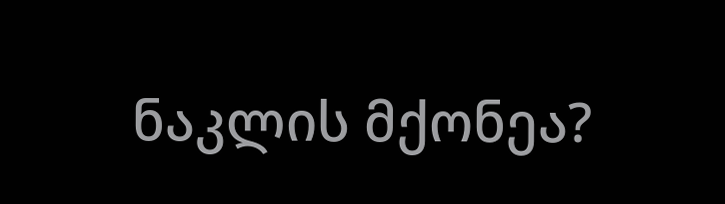ნაკლის მქონეა?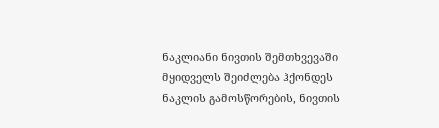ნაკლიანი ნივთის შემთხვევაში მყიდველს შეიძლება ჰქონდეს ნაკლის გამოსწორების, ნივთის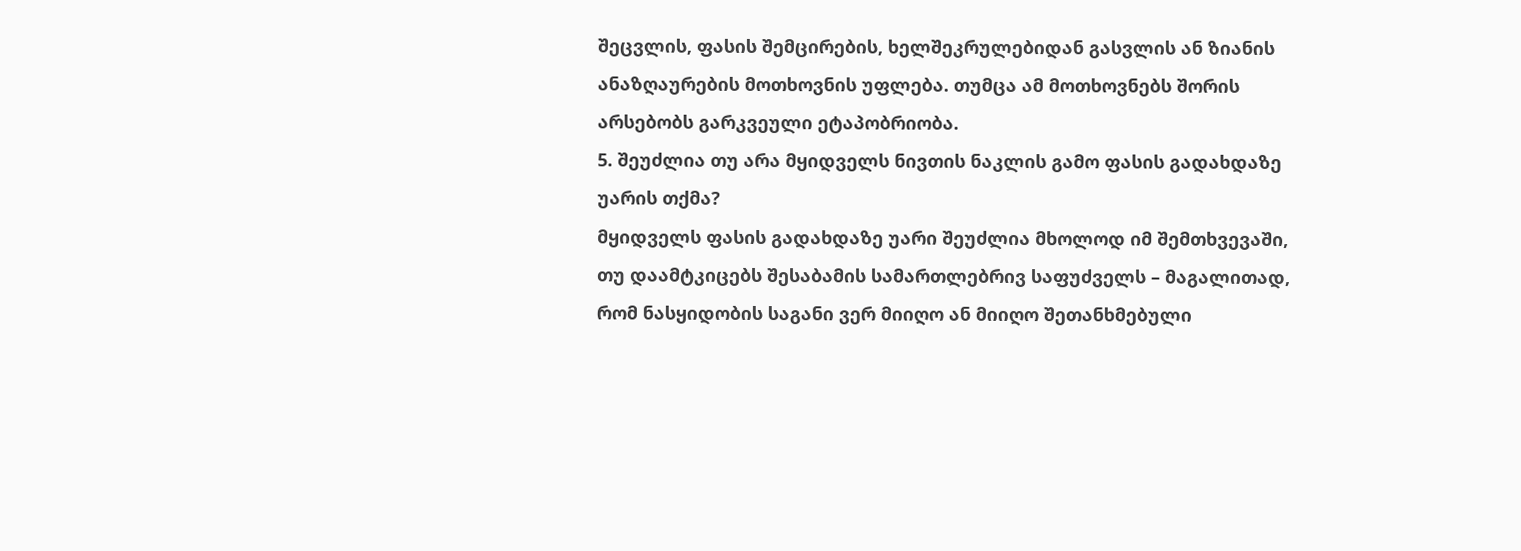შეცვლის, ფასის შემცირების, ხელშეკრულებიდან გასვლის ან ზიანის ანაზღაურების მოთხოვნის უფლება. თუმცა ამ მოთხოვნებს შორის არსებობს გარკვეული ეტაპობრიობა.
5. შეუძლია თუ არა მყიდველს ნივთის ნაკლის გამო ფასის გადახდაზე უარის თქმა?
მყიდველს ფასის გადახდაზე უარი შეუძლია მხოლოდ იმ შემთხვევაში, თუ დაამტკიცებს შესაბამის სამართლებრივ საფუძველს – მაგალითად, რომ ნასყიდობის საგანი ვერ მიიღო ან მიიღო შეთანხმებული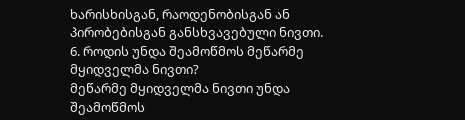ხარისხისგან, რაოდენობისგან ან პირობებისგან განსხვავებული ნივთი.
6. როდის უნდა შეამოწმოს მეწარმე მყიდველმა ნივთი?
მეწარმე მყიდველმა ნივთი უნდა შეამოწმოს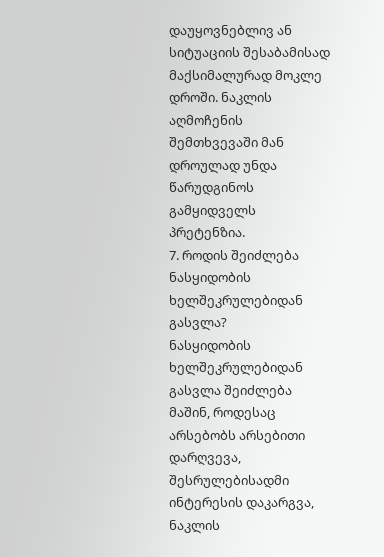დაუყოვნებლივ ან სიტუაციის შესაბამისად მაქსიმალურად მოკლე დროში. ნაკლის აღმოჩენის შემთხვევაში მან დროულად უნდა წარუდგინოს გამყიდველს პრეტენზია.
7. როდის შეიძლება ნასყიდობის ხელშეკრულებიდან გასვლა?
ნასყიდობის ხელშეკრულებიდან გასვლა შეიძლება მაშინ, როდესაც არსებობს არსებითი დარღვევა, შესრულებისადმი ინტერესის დაკარგვა, ნაკლის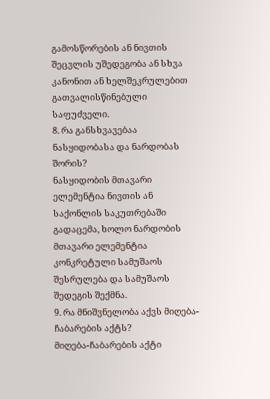გამოსწორების ან ნივთის შეცვლის უშედეგობა ან სხვა კანონით ან ხელშეკრულებით გათვალისწინებული საფუძველი.
8. რა განსხვავებაა ნასყიდობასა და ნარდობას შორის?
ნასყიდობის მთავარი ელემენტია ნივთის ან საქონლის საკუთრებაში გადაცემა, ხოლო ნარდობის მთავარი ელემენტია კონკრეტული სამუშაოს შესრულება და სამუშაოს შედეგის შექმნა.
9. რა მნიშვნელობა აქვს მიღება-ჩაბარების აქტს?
მიღება-ჩაბარების აქტი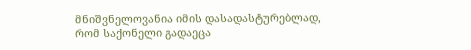მნიშვნელოვანია იმის დასადასტურებლად, რომ საქონელი გადაეცა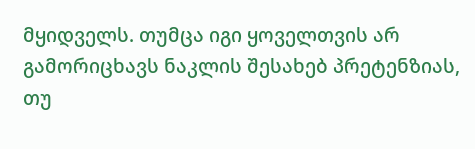მყიდველს. თუმცა იგი ყოველთვის არ გამორიცხავს ნაკლის შესახებ პრეტენზიას, თუ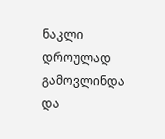ნაკლი დროულად გამოვლინდა და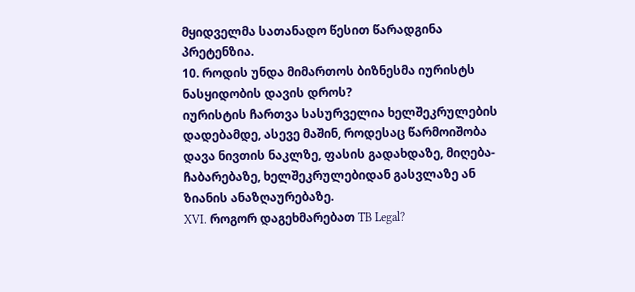მყიდველმა სათანადო წესით წარადგინა პრეტენზია.
10. როდის უნდა მიმართოს ბიზნესმა იურისტს ნასყიდობის დავის დროს?
იურისტის ჩართვა სასურველია ხელშეკრულების დადებამდე, ასევე მაშინ, როდესაც წარმოიშობა დავა ნივთის ნაკლზე, ფასის გადახდაზე, მიღება-ჩაბარებაზე, ხელშეკრულებიდან გასვლაზე ან ზიანის ანაზღაურებაზე.
XVI. როგორ დაგეხმარებათ TB Legal?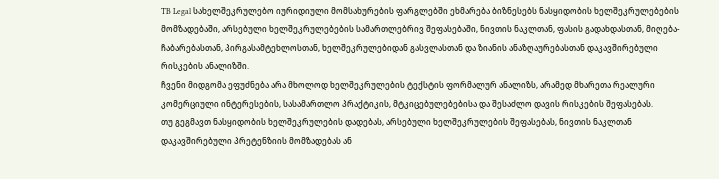TB Legal სახელშეკრულებო იურიდიული მომსახურების ფარგლებში ეხმარება ბიზნესებს ნასყიდობის ხელშეკრულებების მომზადებაში, არსებული ხელშეკრულებების სამართლებრივ შეფასებაში, ნივთის ნაკლთან, ფასის გადახდასთან, მიღება-ჩაბარებასთან, პირგასამტეხლოსთან, ხელშეკრულებიდან გასვლასთან და ზიანის ანაზღაურებასთან დაკავშირებული რისკების ანალიზში.
ჩვენი მიდგომა ეფუძნება არა მხოლოდ ხელშეკრულების ტექსტის ფორმალურ ანალიზს, არამედ მხარეთა რეალური კომერციული ინტერესების, სასამართლო პრაქტიკის, მტკიცებულებებისა და შესაძლო დავის რისკების შეფასებას.
თუ გეგმავთ ნასყიდობის ხელშეკრულების დადებას, არსებული ხელშეკრულების შეფასებას, ნივთის ნაკლთან დაკავშირებული პრეტენზიის მომზადებას ან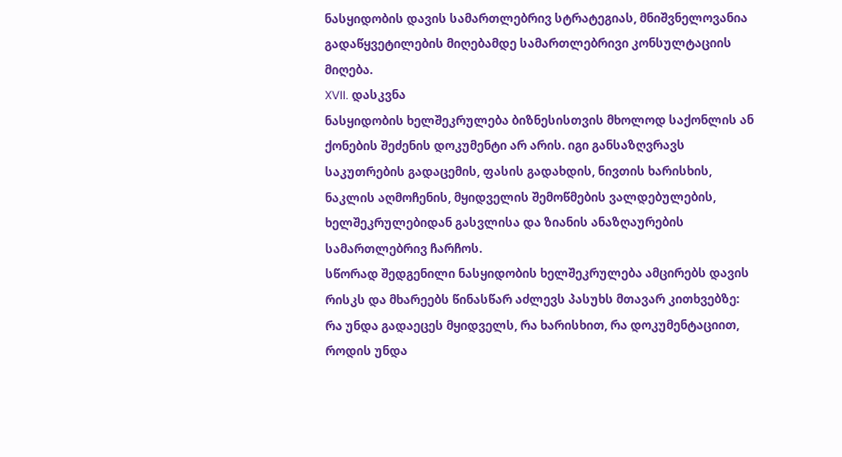ნასყიდობის დავის სამართლებრივ სტრატეგიას, მნიშვნელოვანია გადაწყვეტილების მიღებამდე სამართლებრივი კონსულტაციის მიღება.
XVII. დასკვნა
ნასყიდობის ხელშეკრულება ბიზნესისთვის მხოლოდ საქონლის ან ქონების შეძენის დოკუმენტი არ არის. იგი განსაზღვრავს საკუთრების გადაცემის, ფასის გადახდის, ნივთის ხარისხის, ნაკლის აღმოჩენის, მყიდველის შემოწმების ვალდებულების, ხელშეკრულებიდან გასვლისა და ზიანის ანაზღაურების სამართლებრივ ჩარჩოს.
სწორად შედგენილი ნასყიდობის ხელშეკრულება ამცირებს დავის რისკს და მხარეებს წინასწარ აძლევს პასუხს მთავარ კითხვებზე: რა უნდა გადაეცეს მყიდველს, რა ხარისხით, რა დოკუმენტაციით, როდის უნდა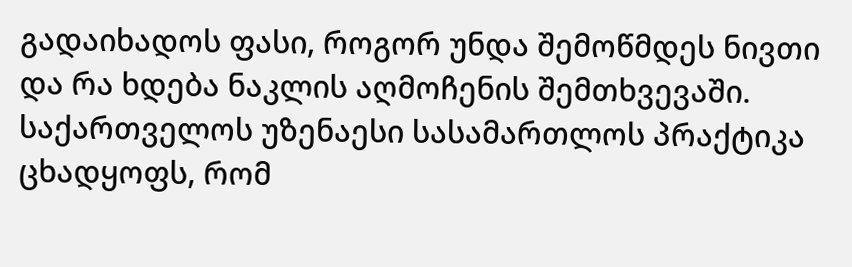გადაიხადოს ფასი, როგორ უნდა შემოწმდეს ნივთი და რა ხდება ნაკლის აღმოჩენის შემთხვევაში.
საქართველოს უზენაესი სასამართლოს პრაქტიკა ცხადყოფს, რომ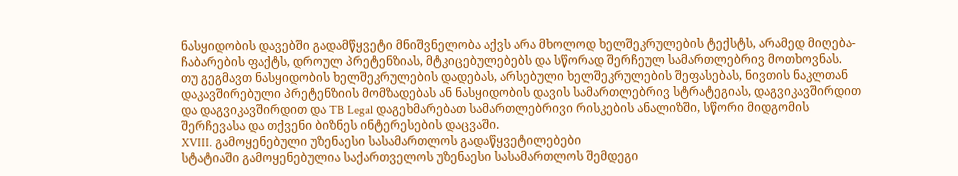ნასყიდობის დავებში გადამწყვეტი მნიშვნელობა აქვს არა მხოლოდ ხელშეკრულების ტექსტს, არამედ მიღება-ჩაბარების ფაქტს, დროულ პრეტენზიას, მტკიცებულებებს და სწორად შერჩეულ სამართლებრივ მოთხოვნას.
თუ გეგმავთ ნასყიდობის ხელშეკრულების დადებას, არსებული ხელშეკრულების შეფასებას, ნივთის ნაკლთან დაკავშირებული პრეტენზიის მომზადებას ან ნასყიდობის დავის სამართლებრივ სტრატეგიას, დაგვიკავშირდით და დაგვიკავშირდით და TB Legal დაგეხმარებათ სამართლებრივი რისკების ანალიზში, სწორი მიდგომის შერჩევასა და თქვენი ბიზნეს ინტერესების დაცვაში.
XVIII. გამოყენებული უზენაესი სასამართლოს გადაწყვეტილებები
სტატიაში გამოყენებულია საქართველოს უზენაესი სასამართლოს შემდეგი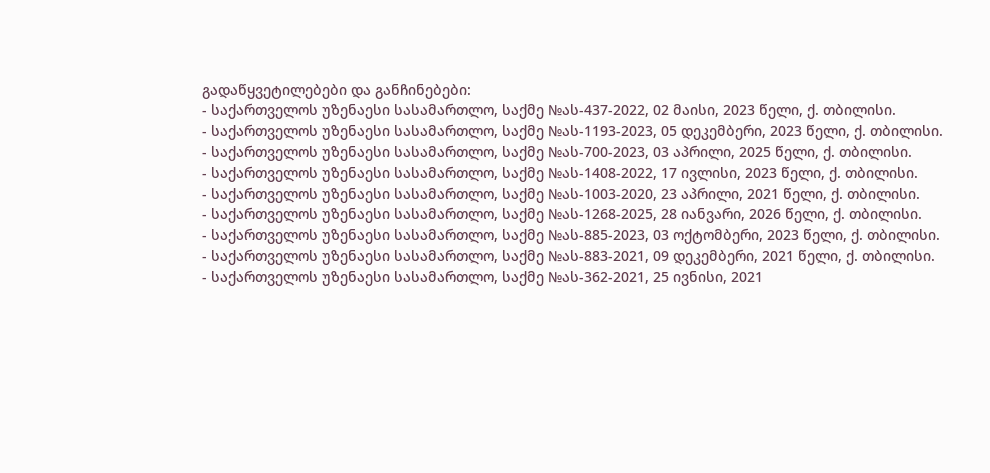გადაწყვეტილებები და განჩინებები:
- საქართველოს უზენაესი სასამართლო, საქმე №ას-437-2022, 02 მაისი, 2023 წელი, ქ. თბილისი.
- საქართველოს უზენაესი სასამართლო, საქმე №ას-1193-2023, 05 დეკემბერი, 2023 წელი, ქ. თბილისი.
- საქართველოს უზენაესი სასამართლო, საქმე №ას-700-2023, 03 აპრილი, 2025 წელი, ქ. თბილისი.
- საქართველოს უზენაესი სასამართლო, საქმე №ას-1408-2022, 17 ივლისი, 2023 წელი, ქ. თბილისი.
- საქართველოს უზენაესი სასამართლო, საქმე №ას-1003-2020, 23 აპრილი, 2021 წელი, ქ. თბილისი.
- საქართველოს უზენაესი სასამართლო, საქმე №ას-1268-2025, 28 იანვარი, 2026 წელი, ქ. თბილისი.
- საქართველოს უზენაესი სასამართლო, საქმე №ას-885-2023, 03 ოქტომბერი, 2023 წელი, ქ. თბილისი.
- საქართველოს უზენაესი სასამართლო, საქმე №ას-883-2021, 09 დეკემბერი, 2021 წელი, ქ. თბილისი.
- საქართველოს უზენაესი სასამართლო, საქმე №ას-362-2021, 25 ივნისი, 2021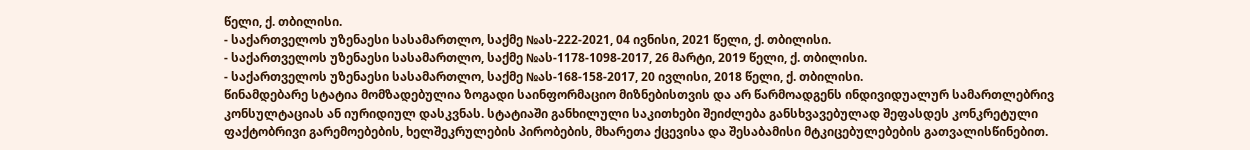წელი, ქ. თბილისი.
- საქართველოს უზენაესი სასამართლო, საქმე №ას-222-2021, 04 ივნისი, 2021 წელი, ქ. თბილისი.
- საქართველოს უზენაესი სასამართლო, საქმე №ას-1178-1098-2017, 26 მარტი, 2019 წელი, ქ. თბილისი.
- საქართველოს უზენაესი სასამართლო, საქმე №ას-168-158-2017, 20 ივლისი, 2018 წელი, ქ. თბილისი.
წინამდებარე სტატია მომზადებულია ზოგადი საინფორმაციო მიზნებისთვის და არ წარმოადგენს ინდივიდუალურ სამართლებრივ კონსულტაციას ან იურიდიულ დასკვნას. სტატიაში განხილული საკითხები შეიძლება განსხვავებულად შეფასდეს კონკრეტული ფაქტობრივი გარემოებების, ხელშეკრულების პირობების, მხარეთა ქცევისა და შესაბამისი მტკიცებულებების გათვალისწინებით.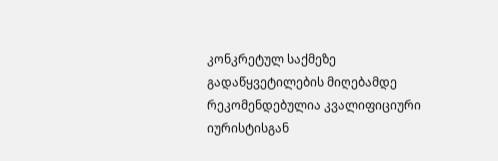კონკრეტულ საქმეზე გადაწყვეტილების მიღებამდე რეკომენდებულია კვალიფიციური იურისტისგან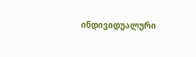ინდივიდუალური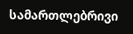სამართლებრივი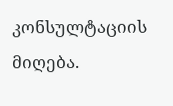კონსულტაციის მიღება.